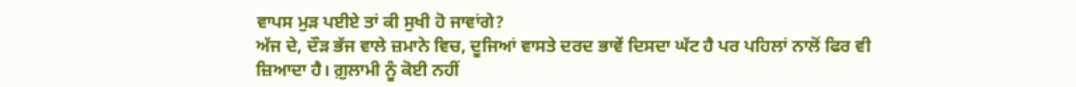ਵਾਪਸ ਮੁੜ ਪਈਏ ਤਾਂ ਕੀ ਸੁਖੀ ਹੋ ਜਾਵਾਂਗੇ?
ਅੱਜ ਦੇ, ਦੌੜ ਭੱਜ ਵਾਲੇ ਜ਼ਮਾਨੇ ਵਿਚ, ਦੂਜਿਆਂ ਵਾਸਤੇ ਦਰਦ ਭਾਵੇਂ ਦਿਸਦਾ ਘੱਟ ਹੈ ਪਰ ਪਹਿਲਾਂ ਨਾਲੋਂ ਫਿਰ ਵੀ ਜ਼ਿਆਦਾ ਹੈ। ਗ਼ੁਲਾਮੀ ਨੂੰ ਕੋਈ ਨਹੀਂ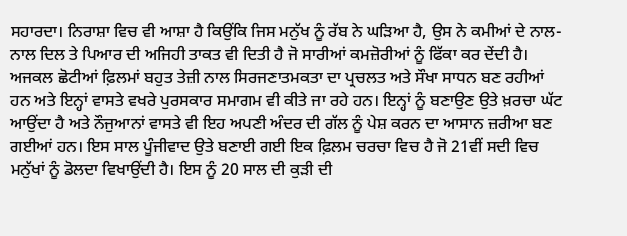ਸਹਾਰਦਾ। ਨਿਰਾਸ਼ਾ ਵਿਚ ਵੀ ਆਸ਼ਾ ਹੈ ਕਿਉਂਕਿ ਜਿਸ ਮਨੁੱਖ ਨੂੰ ਰੱਬ ਨੇ ਘੜਿਆ ਹੈ, ਉਸ ਨੇ ਕਮੀਆਂ ਦੇ ਨਾਲ-ਨਾਲ ਦਿਲ ਤੇ ਪਿਆਰ ਦੀ ਅਜਿਹੀ ਤਾਕਤ ਵੀ ਦਿਤੀ ਹੈ ਜੋ ਸਾਰੀਆਂ ਕਮਜ਼ੋਰੀਆਂ ਨੂੰ ਫਿੱਕਾ ਕਰ ਦੇਂਦੀ ਹੈ।
ਅਜਕਲ ਛੋਟੀਆਂ ਫ਼ਿਲਮਾਂ ਬਹੁਤ ਤੇਜ਼ੀ ਨਾਲ ਸਿਰਜਣਾਤਮਕਤਾ ਦਾ ਪ੍ਰਚਲਤ ਅਤੇ ਸੌਖਾ ਸਾਧਨ ਬਣ ਰਹੀਆਂ ਹਨ ਅਤੇ ਇਨ੍ਹਾਂ ਵਾਸਤੇ ਵਖਰੇ ਪੁਰਸਕਾਰ ਸਮਾਗਮ ਵੀ ਕੀਤੇ ਜਾ ਰਹੇ ਹਨ। ਇਨ੍ਹਾਂ ਨੂੰ ਬਣਾਉਣ ਉਤੇ ਖ਼ਰਚਾ ਘੱਟ ਆਉਂਦਾ ਹੈ ਅਤੇ ਨੌਜੁਆਨਾਂ ਵਾਸਤੇ ਵੀ ਇਹ ਅਪਣੀ ਅੰਦਰ ਦੀ ਗੱਲ ਨੂੰ ਪੇਸ਼ ਕਰਨ ਦਾ ਆਸਾਨ ਜ਼ਰੀਆ ਬਣ ਗਈਆਂ ਹਨ। ਇਸ ਸਾਲ ਪੂੰਜੀਵਾਦ ਉਤੇ ਬਣਾਈ ਗਈ ਇਕ ਫ਼ਿਲਮ ਚਰਚਾ ਵਿਚ ਹੈ ਜੋ 21ਵੀਂ ਸਦੀ ਵਿਚ ਮਨੁੱਖਾਂ ਨੂੰ ਡੋਲਦਾ ਵਿਖਾਉਂਦੀ ਹੈ। ਇਸ ਨੂੰ 20 ਸਾਲ ਦੀ ਕੁੜੀ ਦੀ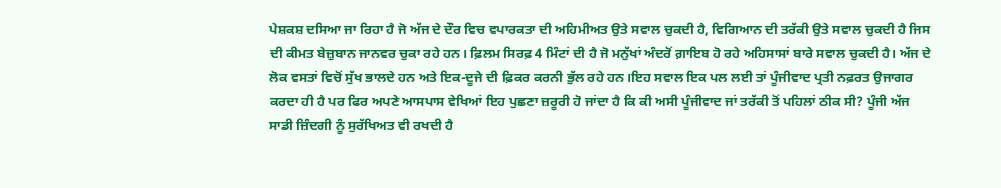ਪੇਸ਼ਕਸ਼ ਦਸਿਆ ਜਾ ਰਿਹਾ ਹੈ ਜੋ ਅੱਜ ਦੇ ਦੌਰ ਵਿਚ ਵਪਾਰਕਤਾ ਦੀ ਅਹਿਮੀਅਤ ਉਤੇ ਸਵਾਲ ਚੁਕਦੀ ਹੈ, ਵਿਗਿਆਨ ਦੀ ਤਰੱਕੀ ਉਤੇ ਸਵਾਲ ਚੁਕਦੀ ਹੈ ਜਿਸ ਦੀ ਕੀਮਤ ਬੇਜ਼ੁਬਾਨ ਜਾਨਵਰ ਚੁਕਾ ਰਹੇ ਹਨ। ਫ਼ਿਲਮ ਸਿਰਫ਼ 4 ਮਿੰਟਾਂ ਦੀ ਹੈ ਜੋ ਮਨੁੱਖਾਂ ਅੰਦਰੋਂ ਗ਼ਾਇਬ ਹੋ ਰਹੇ ਅਹਿਸਾਸਾਂ ਬਾਰੇ ਸਵਾਲ ਚੁਕਦੀ ਹੈ। ਅੱਜ ਦੇ ਲੋਕ ਵਸਤਾਂ ਵਿਚੋਂ ਸੁੱਖ ਭਾਲਦੇ ਹਨ ਅਤੇ ਇਕ-ਦੂਜੇ ਦੀ ਫ਼ਿਕਰ ਕਰਨੀ ਭੁੱਲ ਰਹੇ ਹਨ।ਇਹ ਸਵਾਲ ਇਕ ਪਲ ਲਈ ਤਾਂ ਪੂੰਜੀਵਾਦ ਪ੍ਰਤੀ ਨਫ਼ਰਤ ਉਜਾਗਰ ਕਰਦਾ ਹੀ ਹੈ ਪਰ ਫਿਰ ਅਪਣੇ ਆਸਪਾਸ ਵੇਖਿਆਂ ਇਹ ਪੁਛਣਾ ਜ਼ਰੂਰੀ ਹੋ ਜਾਂਦਾ ਹੈ ਕਿ ਕੀ ਅਸੀ ਪੂੰਜੀਵਾਦ ਜਾਂ ਤਰੱਕੀ ਤੋਂ ਪਹਿਲਾਂ ਠੀਕ ਸੀ? ਪੂੰਜੀ ਅੱਜ ਸਾਡੀ ਜ਼ਿੰਦਗੀ ਨੂੰ ਸੁਰੱਖਿਅਤ ਵੀ ਰਖਦੀ ਹੈ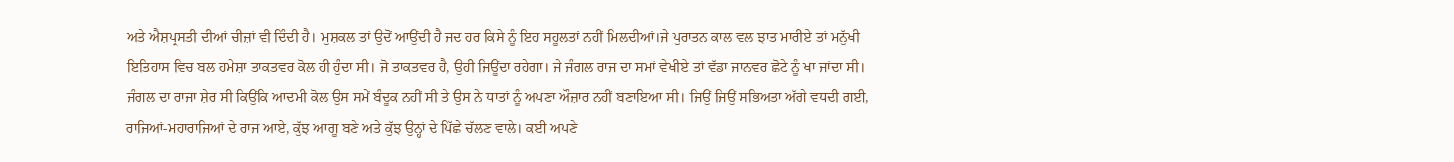ਅਤੇ ਐਸ਼ਪ੍ਰਸਤੀ ਦੀਆਂ ਚੀਜ਼ਾਂ ਵੀ ਦਿੰਦੀ ਹੈ। ਮੁਸ਼ਕਲ ਤਾਂ ਉਦੋਂ ਆਉਂਦੀ ਹੈ ਜਦ ਹਰ ਕਿਸੇ ਨੂੰ ਇਹ ਸਹੂਲਤਾਂ ਨਹੀਂ ਮਿਲਦੀਆਂ।ਜੇ ਪੁਰਾਤਨ ਕਾਲ ਵਲ ਝਾਤ ਮਾਰੀਏ ਤਾਂ ਮਨੁੱਖੀ ਇਤਿਹਾਸ ਵਿਚ ਬਲ ਹਮੇਸ਼ਾ ਤਾਕਤਵਰ ਕੋਲ ਹੀ ਹੁੰਦਾ ਸੀ। ਜੋ ਤਾਕਤਵਰ ਹੈ, ਉਹੀ ਜਿਊਂਦਾ ਰਹੇਗਾ। ਜੇ ਜੰਗਲ ਰਾਜ ਦਾ ਸਮਾਂ ਵੇਖੀਏ ਤਾਂ ਵੱਡਾ ਜਾਨਵਰ ਛੋਟੇ ਨੂੰ ਖਾ ਜਾਂਦਾ ਸੀ। ਜੰਗਲ ਦਾ ਰਾਜਾ ਸ਼ੇਰ ਸੀ ਕਿਉਂਕਿ ਆਦਮੀ ਕੋਲ ਉਸ ਸਮੇਂ ਬੰਦੂਕ ਨਹੀਂ ਸੀ ਤੇ ਉਸ ਨੇ ਧਾਤਾਂ ਨੂੰ ਅਪਣਾ ਔਜ਼ਾਰ ਨਹੀਂ ਬਣਾਇਆ ਸੀ। ਜਿਉਂ ਜਿਉਂ ਸਭਿਅਤਾ ਅੱਗੇ ਵਧਦੀ ਗਈ, ਰਾਜਿਆਂ-ਮਹਾਰਾਜਿਆਂ ਦੇ ਰਾਜ ਆਏ, ਕੁੱਝ ਆਗੂ ਬਣੇ ਅਤੇ ਕੁੱਝ ਉਨ੍ਹਾਂ ਦੇ ਪਿੱਛੇ ਚੱਲਣ ਵਾਲੇ। ਕਈ ਅਪਣੇ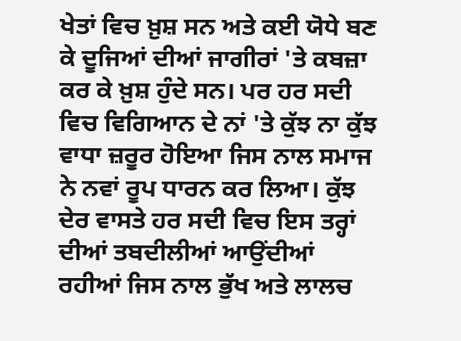ਖੇਤਾਂ ਵਿਚ ਖ਼ੁਸ਼ ਸਨ ਅਤੇ ਕਈ ਯੋਧੇ ਬਣ ਕੇ ਦੂਜਿਆਂ ਦੀਆਂ ਜਾਗੀਰਾਂ 'ਤੇ ਕਬਜ਼ਾ ਕਰ ਕੇ ਖ਼ੁਸ਼ ਹੁੰਦੇ ਸਨ। ਪਰ ਹਰ ਸਦੀ ਵਿਚ ਵਿਗਿਆਨ ਦੇ ਨਾਂ 'ਤੇ ਕੁੱਝ ਨਾ ਕੁੱਝ ਵਾਧਾ ਜ਼ਰੂਰ ਹੋਇਆ ਜਿਸ ਨਾਲ ਸਮਾਜ ਨੇ ਨਵਾਂ ਰੂਪ ਧਾਰਨ ਕਰ ਲਿਆ। ਕੁੱਝ ਦੇਰ ਵਾਸਤੇ ਹਰ ਸਦੀ ਵਿਚ ਇਸ ਤਰ੍ਹਾਂ ਦੀਆਂ ਤਬਦੀਲੀਆਂ ਆਉਂਦੀਆਂ ਰਹੀਆਂ ਜਿਸ ਨਾਲ ਭੁੱਖ ਅਤੇ ਲਾਲਚ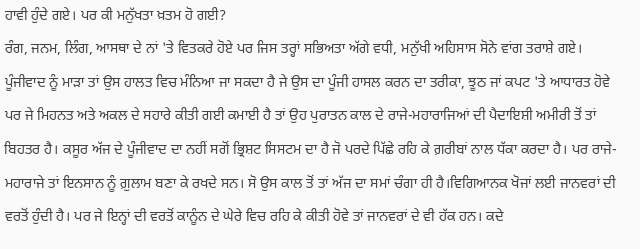ਹਾਵੀ ਹੁੰਦੇ ਗਏ। ਪਰ ਕੀ ਮਨੁੱਖਤਾ ਖ਼ਤਮ ਹੋ ਗਈ?
ਰੰਗ, ਜਨਮ, ਲਿੰਗ, ਆਸਥਾ ਦੇ ਨਾਂ 'ਤੇ ਵਿਤਕਰੇ ਹੋਏ ਪਰ ਜਿਸ ਤਰ੍ਹਾਂ ਸਭਿਅਤਾ ਅੱਗੇ ਵਧੀ, ਮਨੁੱਖੀ ਅਹਿਸਾਸ ਸੋਨੇ ਵਾਂਗ ਤਰਾਸ਼ੇ ਗਏ। ਪੂੰਜੀਵਾਦ ਨੂੰ ਮਾੜਾ ਤਾਂ ਉਸ ਹਾਲਤ ਵਿਚ ਮੰਨਿਆ ਜਾ ਸਕਦਾ ਹੈ ਜੇ ਉਸ ਦਾ ਪੂੰਜੀ ਹਾਸਲ ਕਰਨ ਦਾ ਤਰੀਕਾ, ਝੂਠ ਜਾਂ ਕਪਟ 'ਤੇ ਆਧਾਰਤ ਹੋਵੇ ਪਰ ਜੇ ਮਿਹਨਤ ਅਤੇ ਅਕਲ ਦੇ ਸਹਾਰੇ ਕੀਤੀ ਗਈ ਕਮਾਈ ਹੈ ਤਾਂ ਉਹ ਪੁਰਾਤਨ ਕਾਲ ਦੇ ਰਾਜੇ-ਮਹਾਰਾਜਿਆਂ ਦੀ ਪੈਦਾਇਸ਼ੀ ਅਮੀਰੀ ਤੋਂ ਤਾਂ ਬਿਹਤਰ ਹੈ। ਕਸੂਰ ਅੱਜ ਦੇ ਪੂੰਜੀਵਾਦ ਦਾ ਨਹੀਂ ਸਗੋਂ ਭ੍ਰਿਸ਼ਟ ਸਿਸਟਮ ਦਾ ਹੈ ਜੋ ਪਰਦੇ ਪਿੱਛੇ ਰਹਿ ਕੇ ਗ਼ਰੀਬਾਂ ਨਾਲ ਧੱਕਾ ਕਰਦਾ ਹੈ। ਪਰ ਰਾਜੇ-ਮਹਾਰਾਜੇ ਤਾਂ ਇਨਸਾਨ ਨੂੰ ਗ਼ੁਲਾਮ ਬਣਾ ਕੇ ਰਖਦੇ ਸਨ। ਸੋ ਉਸ ਕਾਲ ਤੋਂ ਤਾਂ ਅੱਜ ਦਾ ਸਮਾਂ ਚੰਗਾ ਹੀ ਹੈ।ਵਿਗਿਆਨਕ ਖੋਜਾਂ ਲਈ ਜਾਨਵਰਾਂ ਦੀ ਵਰਤੋਂ ਹੁੰਦੀ ਹੈ। ਪਰ ਜੇ ਇਨ੍ਹਾਂ ਦੀ ਵਰਤੋਂ ਕਾਨੂੰਨ ਦੇ ਘੇਰੇ ਵਿਚ ਰਹਿ ਕੇ ਕੀਤੀ ਹੋਵੇ ਤਾਂ ਜਾਨਵਰਾਂ ਦੇ ਵੀ ਹੱਕ ਹਨ। ਕਦੇ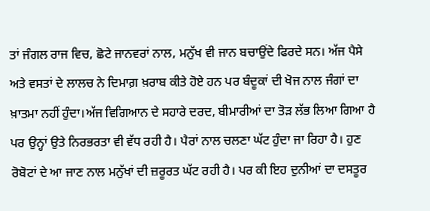ਤਾਂ ਜੰਗਲ ਰਾਜ ਵਿਚ, ਛੋਟੇ ਜਾਨਵਰਾਂ ਨਾਲ, ਮਨੁੱਖ ਵੀ ਜਾਨ ਬਚਾਉਂਦੇ ਫਿਰਦੇ ਸਨ। ਅੱਜ ਪੈਸੇ ਅਤੇ ਵਸਤਾਂ ਦੇ ਲਾਲਚ ਨੇ ਦਿਮਾਗ਼ ਖ਼ਰਾਬ ਕੀਤੇ ਹੋਏ ਹਨ ਪਰ ਬੰਦੂਕਾਂ ਦੀ ਖੋਜ ਨਾਲ ਜੰਗਾਂ ਦਾ ਖ਼ਾਤਮਾ ਨਹੀਂ ਹੁੰਦਾ।ਅੱਜ ਵਿਗਿਆਨ ਦੇ ਸਹਾਰੇ ਦਰਦ, ਬੀਮਾਰੀਆਂ ਦਾ ਤੋੜ ਲੱਭ ਲਿਆ ਗਿਆ ਹੈ ਪਰ ਉਨ੍ਹਾਂ ਉਤੇ ਨਿਰਭਰਤਾ ਵੀ ਵੱਧ ਰਹੀ ਹੈ। ਪੈਰਾਂ ਨਾਲ ਚਲਣਾ ਘੱਟ ਹੁੰਦਾ ਜਾ ਰਿਹਾ ਹੈ। ਹੁਣ ਰੋਬੋਟਾਂ ਦੇ ਆ ਜਾਣ ਨਾਲ ਮਨੁੱਖਾਂ ਦੀ ਜ਼ਰੂਰਤ ਘੱਟ ਰਹੀ ਹੈ। ਪਰ ਕੀ ਇਹ ਦੁਨੀਆਂ ਦਾ ਦਸਤੂਰ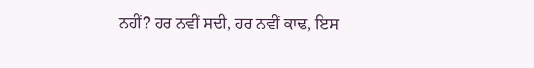ਨਹੀਂ? ਹਰ ਨਵੀਂ ਸਦੀ, ਹਰ ਨਵੀਂ ਕਾਢ, ਇਸ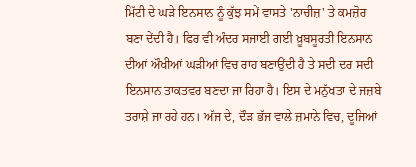ਮਿੱਟੀ ਦੇ ਘੜੇ ਇਨਸਾਨ ਨੂੰ ਕੁੱਝ ਸਮੇਂ ਵਾਸਤੇ 'ਨਾਚੀਜ਼' ਤੇ ਕਮਜ਼ੋਰ ਬਣਾ ਦੇਂਦੀ ਹੈ। ਫਿਰ ਵੀ ਅੰਦਰ ਸਜਾਈ ਗਈ ਖ਼ੂਬਸੂਰਤੀ ਇਨਸਾਨ ਦੀਆਂ ਔਖੀਆਂ ਘੜੀਆਂ ਵਿਚ ਰਾਹ ਬਣਾਉਂਦੀ ਹੈ ਤੇ ਸਦੀ ਦਰ ਸਦੀ ਇਨਸਾਨ ਤਾਕਤਵਰ ਬਣਦਾ ਜਾ ਰਿਹਾ ਹੈ। ਇਸ ਦੇ ਮਨੁੱਖਤਾ ਦੇ ਜਜ਼ਬੇ ਤਰਾਸ਼ੇ ਜਾ ਰਹੇ ਹਨ। ਅੱਜ ਦੇ, ਦੌੜ ਭੱਜ ਵਾਲੇ ਜ਼ਮਾਨੇ ਵਿਚ, ਦੂਜਿਆਂ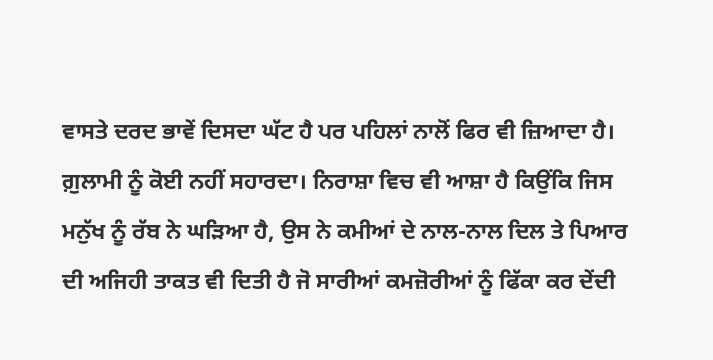ਵਾਸਤੇ ਦਰਦ ਭਾਵੇਂ ਦਿਸਦਾ ਘੱਟ ਹੈ ਪਰ ਪਹਿਲਾਂ ਨਾਲੋਂ ਫਿਰ ਵੀ ਜ਼ਿਆਦਾ ਹੈ। ਗ਼ੁਲਾਮੀ ਨੂੰ ਕੋਈ ਨਹੀਂ ਸਹਾਰਦਾ। ਨਿਰਾਸ਼ਾ ਵਿਚ ਵੀ ਆਸ਼ਾ ਹੈ ਕਿਉਂਕਿ ਜਿਸ ਮਨੁੱਖ ਨੂੰ ਰੱਬ ਨੇ ਘੜਿਆ ਹੈ, ਉਸ ਨੇ ਕਮੀਆਂ ਦੇ ਨਾਲ-ਨਾਲ ਦਿਲ ਤੇ ਪਿਆਰ ਦੀ ਅਜਿਹੀ ਤਾਕਤ ਵੀ ਦਿਤੀ ਹੈ ਜੋ ਸਾਰੀਆਂ ਕਮਜ਼ੋਰੀਆਂ ਨੂੰ ਫਿੱਕਾ ਕਰ ਦੇਂਦੀ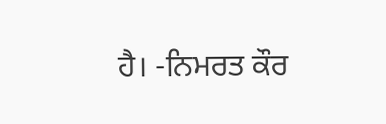ਹੈ। -ਨਿਮਰਤ ਕੌਰ